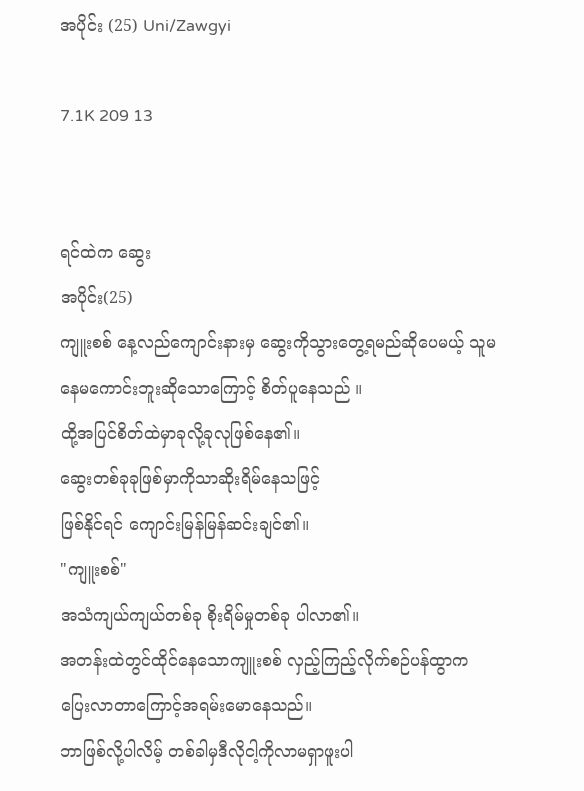အပိုင်း (25) Uni/Zawgyi

7.1K 209 13


ရင်ထဲက ဆွေး
အပိုင်း(25)
ကျူးစစ် နေ့လည်ကျောင်းနားမှ ဆွေးကိုသွားတွေ့ရမည်ဆိုပေမယ့် သူမနေမကောင်းဘူးဆိုသောကြောင့် စိတ်ပူနေသည် ။
ထို့အပြင်စိတ်ထဲမှာခုလို့ခုလုဖြစ်နေ၏။
ဆွေးတစ်ခုခုဖြစ်မှာကိုသာဆိုးရိမ်နေသဖြင့်
ဖြစ်နိုင်ရင် ကျောင်းမြန်မြန်ဆင်းချင်၏။
"ကျူးစစ်"
အသံကျယ်ကျယ်တစ်ခု စိုးရိမ်မှုတစ်ခု ပါလာ၏။
အတန်းထဲတွင်ထိုင်နေသောကျူးစစ် လှည့်ကြည့်လိုက်စဉ်ပန်ထွာက ပြေးလာတာကြောင့်အရမ်းမောနေသည်။
ဘာဖြစ်လို့ပါလိမ့် တစ်ခါမှဒီလိုငါ့ကိုလာမရှာဖူးပါ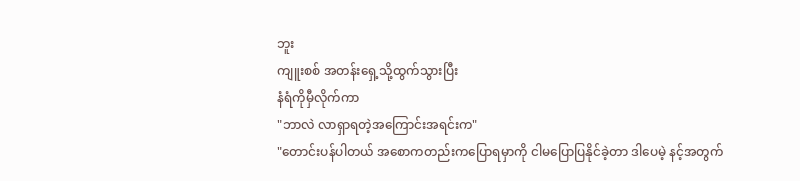ဘူး
ကျူးစစ် အတန်းရှေ့သို့ထွက်သွားပြီး
နံရံကိုမှီလိုက်ကာ
"ဘာလဲ လာရှာရတဲ့အကြောင်းအရင်းက"
"တောင်းပန်ပါတယ် အစောကတည်းကပြောရမှာကို ငါမပြောပြနိုင်ခဲ့တာ ဒါပေမဲ့ နင့်အတွက်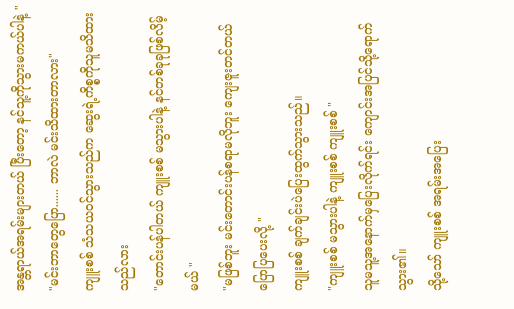အန္တရာယ်အရမ်းများတယ် ပြီးတော့ နင်သူ့ကိုသွားမကယ်ပါနဲ့ "
"မင်းဘာတွေပြော...... ဘာလဲ မင်းသိထားတာလား"
ကျူးစစ် သံသယ၀င်သွားသည်က ဆွေးရဲ့ကိစ္စကိုသူမသိထားသည်လား
"တောင်းပန်ပါတယ် ကျူးစစ် မသွားပါနဲ့ နင်တစ်ခုခုဖြစ်လိမ့်မယ် "
"မဖြစ်ဘူး မင်းတောင်းပန်စရာမလိုဘူး ကျေးဇူးတင်တယ် ပြောပြပေးလို့ "
ကျူးစစ် ချက်ချင်းပဲပြေးထွက်သွားသည်။
"ကျူးစစ် မသွားပါနဲ့ ကျူးစစ် ကျူးစစ် "
သူမသူ့အနောက်မှပြေးလိုက်ရင်း ကျောင်းအပြင်သို့ရောက်သွား၏။
သို့သော် ကျူးစစ် အရမ်းအပြေး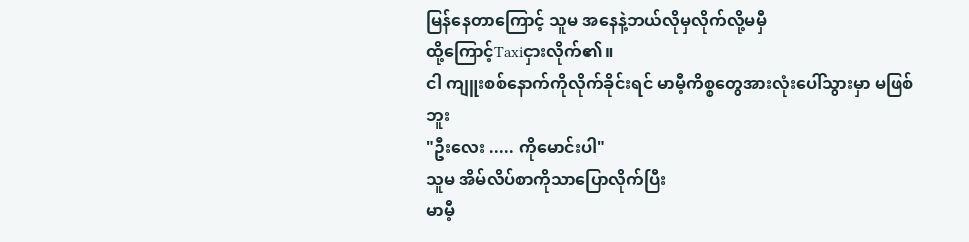မြန်နေတာကြောင့် သူမ အနေနဲ့ဘယ်လိုမှလိုက်လို့မမှီ
ထို့ကြောင့်Taxiငှားလိုက်၏။
ငါ ကျူးစစ်နောက်ကိုလိုက်ခိုင်းရင် မာမီ့ကိစ္စတွေအားလုံးပေါ်သွားမှာ မဖြစ်ဘူး
"ဦးလေး ..... ကိုမောင်းပါ"
သူမ အိမ်လိပ်စာကိုသာပြောလိုက်ပြီး
မာမီ့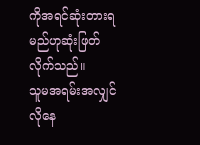ကိုအရင်ဆုံးတားရမည်ဟုဆုံးဖြတ်လိုက်သည်။
သူမအရမ်းအလျှင်လိုနေ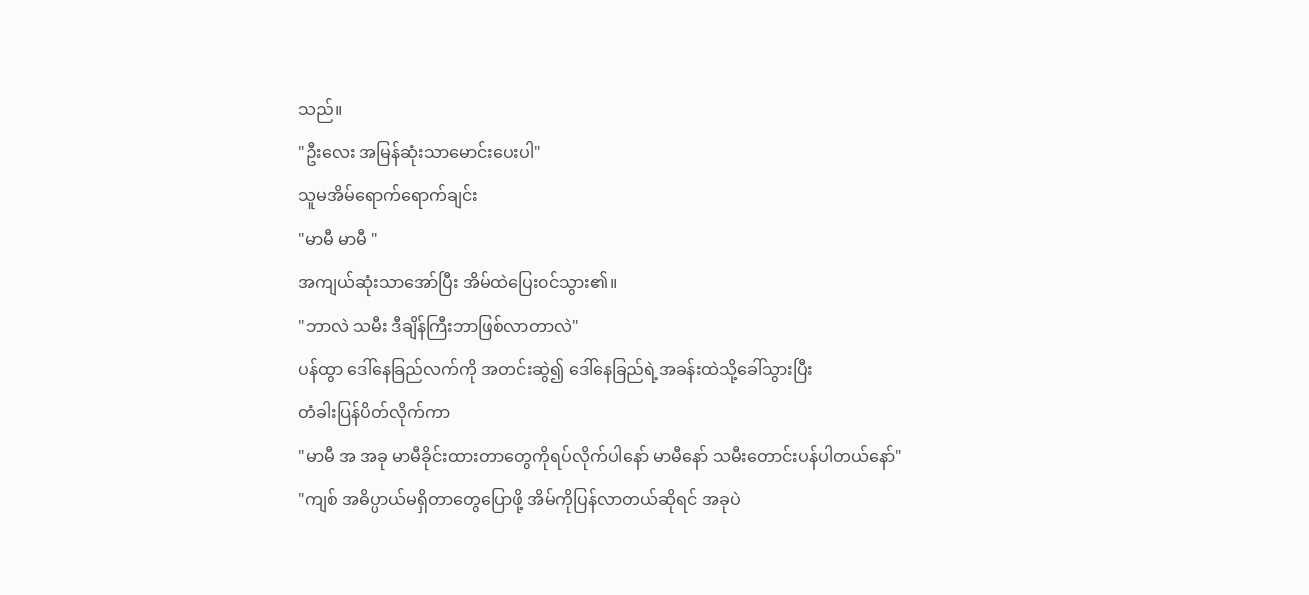သည်။
"ဦးလေး အမြန်ဆုံးသာမောင်းပေးပါ"
သူမအိမ်ရောက်ရောက်ချင်း
"မာမီ မာမီ "
အကျယ်ဆုံးသာအော်ပြီး အိမ်ထဲပြေး၀င်သွား၏။
"ဘာလဲ သမီး ဒီချိန်ကြီးဘာဖြစ်လာတာလဲ"
ပန်ထွာ ဒေါ်နေခြည်လက်ကို အတင်းဆွဲ၍ ဒေါ်နေခြည်ရဲ့အခန်းထဲသို့ခေါ်သွားပြီး
တံခါးပြန်ပိတ်လိုက်ကာ
"မာမီ အ အခု မာမီခိုင်းထားတာတွေကိုရပ်လိုက်ပါနော် မာမီနော် သမီးတောင်းပန်ပါတယ်နော်"
"ကျစ် အဓိပ္ပာယ်မရှိတာတွေပြောဖို့ အိမ်ကိုပြန်လာတယ်ဆိုရင် အခုပဲ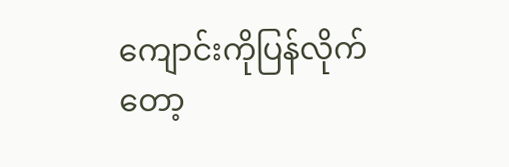ကျောင်းကိုပြန်လိုက်တော့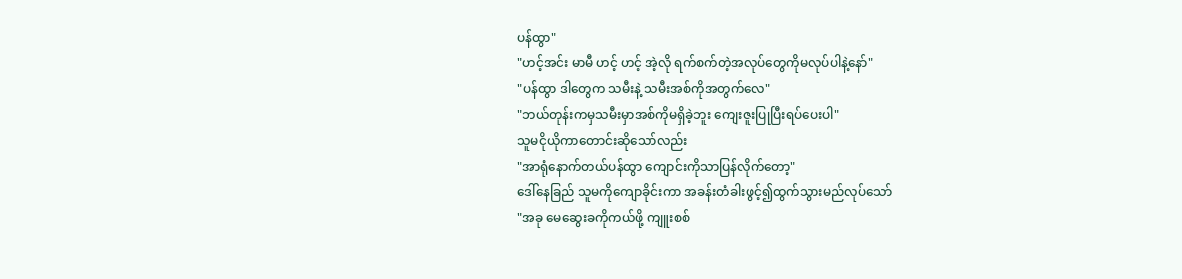ပန်ထွာ"
"ဟင့်အင်း မာမီ ဟင့် ဟင့် အဲ့လို ရက်စက်တဲ့အလုပ်တွေကိုမလုပ်ပါနဲ့နော်"
"ပန်ထွာ ဒါတွေက သမီးနဲ့ သမီးအစ်ကိုအတွက်လေ"
"ဘယ်တုန်းကမှသမီးမှာအစ်ကိုမရှိခဲ့ဘူး ကျေးဇူးပြုပြီးရပ်ပေးပါ"
သူမငိုယိုကာတောင်းဆိုသော်လည်း
"အာရုံနောက်တယ်ပန်ထွာ ကျောင်းကိုသာပြန်လိုက်တော့"
ဒေါ်နေခြည် သူမကိုကျောခိုင်းကာ အခန်းတံခါးဖွင့်၍ထွက်သွားမည်လုပ်သော်
"အခု မေဆွေးခကိုကယ်ဖို့ ကျူးစစ်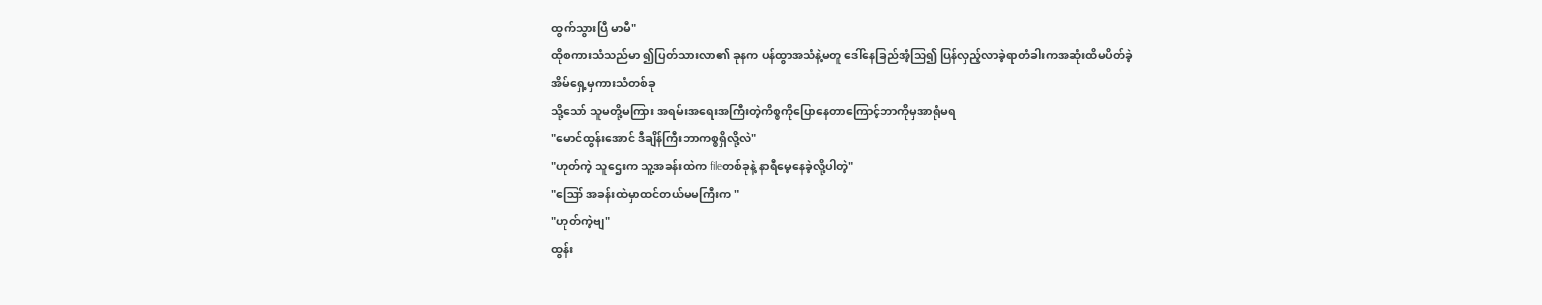ထွက်သွားပြီ မာမီ"
ထိုစကားသံသည်မာ ၍ပြတ်သားလာ၏ ခုနက ပန်ထွာအသံနဲ့မတူ ဒေါ်နေခြည်အံ့သြ၍ ပြန်လှည့်လာခဲ့ရာတံခါးကအဆုံးထိမပိတ်ခဲ့
အိမ်ရှေ့မှကားသံတစ်ခု
သို့သော် သူမတို့မကြား အရမ်းအရေးအကြီးတဲ့ကိစ္စကိုပြောနေတာကြောင့်ဘာကိုမှအာရုံမရ
"မောင်ထွန်းအောင် ဒီချိန်ကြီးဘာကစ္စရှိလို့လဲ"
"ဟုတ်ကဲ့ သူဌေးက သူ့အခန်းထဲက fileတစ်ခုနဲ့ နာရီမေ့နေခဲ့လို့ပါတဲ့"
"ဪ အခန်းထဲမှာထင်တယ်မမကြီးက "
"ဟုတ်ကဲ့ဗျ"
ထွန်း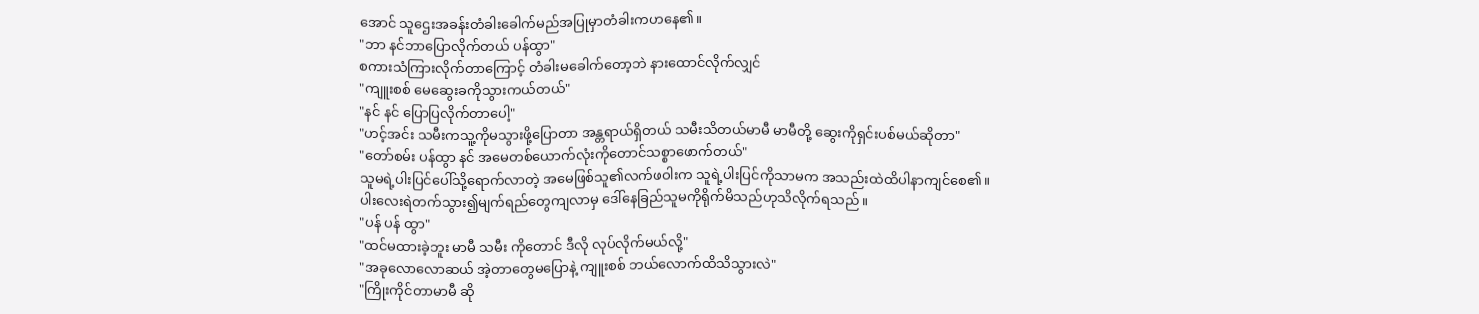အောင် သူဌေးအခန်းတံခါးခေါက်မည်အပြုမှာတံခါးကဟနေ၏။
"ဘာ နင်ဘာပြောလိုက်တယ် ပန်ထွာ"
စကားသံကြားလိုက်တာကြောင့် တံခါးမခေါက်တော့ဘဲ နားထောင်လိုက်လျှင်
"ကျူးစစ် မေဆွေးခကိုသွားကယ်တယ်"
"နင် နင် ပြောပြလိုက်တာပေါ့"
"ဟင့်အင်း သမီးကသူ့ကိုမသွားဖို့ပြောတာ အန္တရာယ်ရှိတယ် သမီးသိတယ်မာမီ မာမီတို့ ဆွေးကိုရှင်းပစ်မယ်ဆိုတာ"
"တော်စမ်း ပန်ထွာ နင် အမေတစ်ယောက်လုံးကိုတောင်သစ္စာဖောက်တယ်"
သူမရဲ့ပါးပြင်ပေါ်သို့ရောက်လာတဲ့ အမေဖြစ်သူ၏လက်ဖဝါးက သူရဲ့ပါးပြင်ကိုသာမက အသည်းထဲထိပါနာကျင်စေ၏။
ပါးလေးရဲတက်သွား၍မျက်ရည်တွေကျလာမှ ဒေါ်နေခြည်သူမကိုရိုက်မိသည်ဟုသိလိုက်ရသည်။
"ပန် ပန် ထွာ"
"ထင်မထားခဲ့ဘူး မာမီ သမီး ကိုတောင် ဒီလို လုပ်လိုက်မယ်လို့"
"အခုလောလောဆယ် အဲ့တာတွေမပြောနဲ့ ကျူးစစ် ဘယ်လောက်ထိသိသွားလဲ"
"ကြိုးကိုင်တာမာမီ ဆို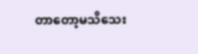တာတော့မသိသေး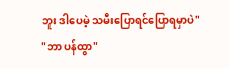ဘူး ဒါပေမဲ့ သမီးပြောရင်ပြောရမှာပဲ"
"ဘာ ပန်ထွာ"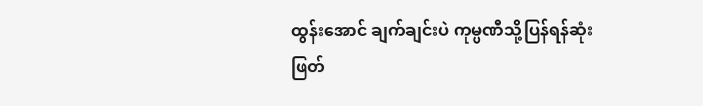ထွန်းအောင် ချက်ချင်းပဲ ကုမ္ပဏီသို့ပြန်ရန်ဆုံးဖြတ်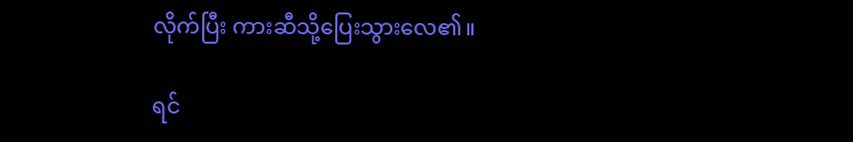လိုက်ပြီး ကားဆီသို့ပြေးသွားလေ၏။

ရင်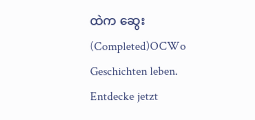ထဲက ဆွေး(Completed)OCWo Geschichten leben. Entdecke jetzt